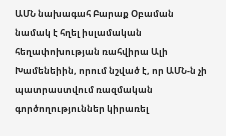ԱՄՆ նախագահ Բարաք Օբաման նամակ է հղել իսլամական հեղափոխության ռահվիրա Ալի Խամենեիին, որում նշված է, որ ԱՄՆ-ն չի պատրաստվում ռազմական գործողություններ կիրառել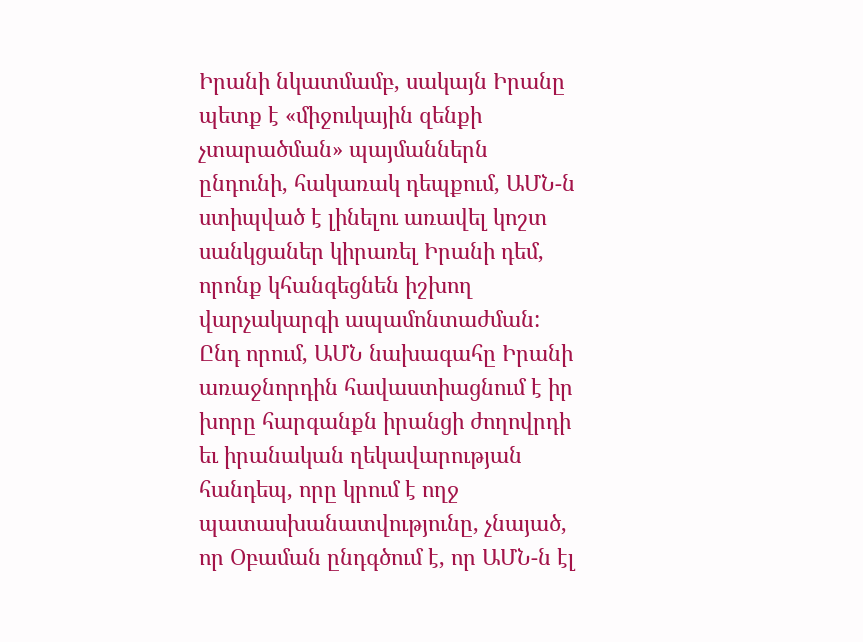Իրանի նկատմամբ, սակայն Իրանը պետք է «միջուկային զենքի չտարածման» պայմաններն ընդունի, հակառակ դեպքում, ԱՄՆ-ն ստիպված է լինելու առավել կոշտ սանկցաներ կիրառել Իրանի դեմ, որոնք կհանգեցնեն իշխող վարչակարգի ապամոնտաժման: Ընդ որում, ԱՄՆ նախագահը Իրանի առաջնորդին հավաստիացնում է իր խորը հարգանքն իրանցի ժողովրդի եւ իրանական ղեկավարության հանդեպ, որը կրում է ողջ պատասխանատվությունը, չնայած, որ Օբաման ընդգծում է, որ ԱՄՆ-ն էլ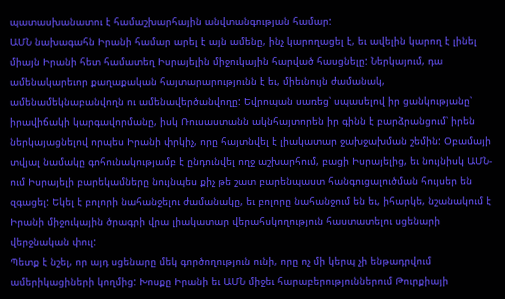պատասխանատու է համաշխարհային անվտանգության համար:
ԱՄՆ նախագահն Իրանի համար արել է այն ամենը, ինչ կարողացել է, եւ ավելին կարող է լինել միայն Իրանի հետ համատեղ Իսրայելին միջուկային հարված հասցնելը: Ներկայում, դա ամենակարեւոր քաղաքական հայտարարությունն է եւ, միեւնույն ժամանակ, ամենամեկնաբանվողն ու ամենավերծանվողը: Եվրոպան սառեց՝ սպասելով իր ցանկությանը՝ իրավիճակի կարգավորմանը, իսկ Ռուսաստանն ակնհայտորեն իր գինն է բարձրանցում՝ իրեն ներկայացնելով որպես Իրանի փրկիչ, որը հայտնվել է լիակատար ջախջախման շեմին: Օբամայի տվյալ նամակը գոհունակությամբ է ընդունվել ողջ աշխարհում, բացի Իսրայելից, եւ նույնիսկ ԱՄՆ-ում Իսրայելի բարեկամները նույնպես քիչ թե շատ բարենպաստ հանգուցալուծման հույսեր են զգացել: Եկել է բոլորի նահանջելու ժամանակը, եւ բոլորը նահանջում են եւ, իհարկե, նշանակում է Իրանի միջուկային ծրագրի վրա լիակատար վերահսկողություն հաստատելու սցենարի վերջնական փուլ:
Պետք է նշել, որ այդ սցենարը մեկ գործողություն ունի, որը ոչ մի կերպ չի ենթադրվում ամերիկացիների կողմից: Խոսքը Իրանի եւ ԱՄՆ միջեւ հարաբերություններում Թուրքիայի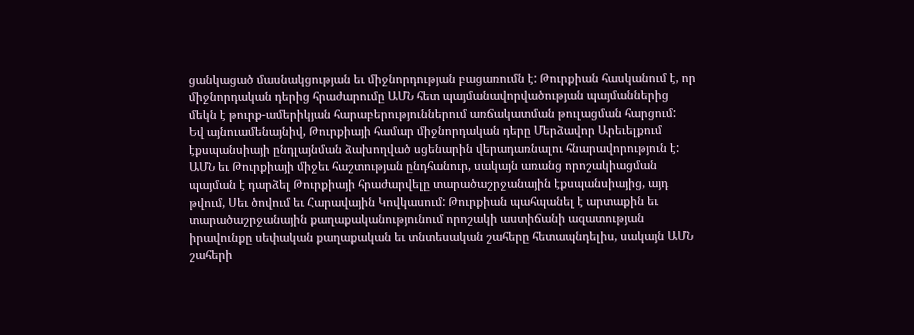ցանկացած մասնակցության եւ միջնորդության բացառումն է: Թուրքիան հասկանում է, որ միջնորդական դերից հրաժարումը ԱՄՆ հետ պայմանավորվածության պայմաններից մեկն է թուրք-ամերիկյան հարաբերություններում առճակատման թուլացման հարցում:
Եվ այնուամենայնիվ, Թուրքիայի համար միջնորդական դերը Մերձավոր Արեւելքում էքսպանսիայի ընդլայնման ձախողված սցենարին վերադառնալու հնարավորություն է: ԱՄՆ եւ Թուրքիայի միջեւ հաշտության ընդհանուր, սակայն առանց որոշակիացման պայման է դարձել Թուրքիայի հրաժարվելը տարածաշրջանային էքսպանսիայից, այդ թվում, Սեւ ծովում եւ Հարավային Կովկասում: Թուրքիան պահպանել է արտաքին եւ տարածաշրջանային քաղաքականությունում որոշակի աստիճանի ազատության իրավունքը սեփական քաղաքական եւ տնտեսական շահերը հետապնդելիս, սակայն ԱՄՆ շահերի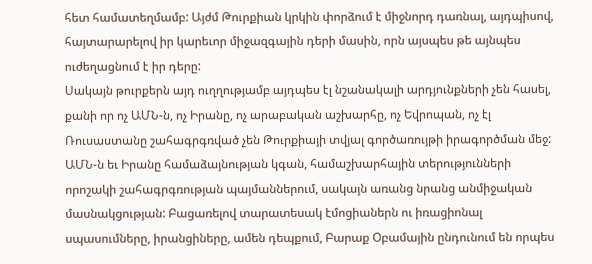հետ համատեղմամբ: Այժմ Թուրքիան կրկին փորձում է միջնորդ դառնալ, այդպիսով, հայտարարելով իր կարեւոր միջազգային դերի մասին, որն այսպես թե այնպես ուժեղացնում է իր դերը:
Սակայն թուրքերն այդ ուղղությամբ այդպես էլ նշանակալի արդյունքների չեն հասել, քանի որ ոչ ԱՄՆ-ն, ոչ Իրանը, ոչ արաբական աշխարհը, ոչ Եվրոպան, ոչ էլ Ռուսաստանը շահագրգռված չեն Թուրքիայի տվյալ գործառույթի իրագործման մեջ: ԱՄՆ-ն եւ Իրանը համաձայնության կգան, համաշխարհային տերությունների որոշակի շահագրգռության պայմաններում, սակայն առանց նրանց անմիջական մասնակցության: Բացառելով տարատեսակ էմոցիաներն ու իռացիոնալ սպասումները, իրանցիները, ամեն դեպքում, Բարաք Օբամային ընդունում են որպես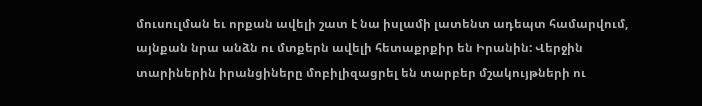մուսուլման եւ որքան ավելի շատ է նա իսլամի լատենտ ադեպտ համարվում, այնքան նրա անձն ու մտքերն ավելի հետաքրքիր են Իրանին: Վերջին տարիներին իրանցիները մոբիլիզացրել են տարբեր մշակույթների ու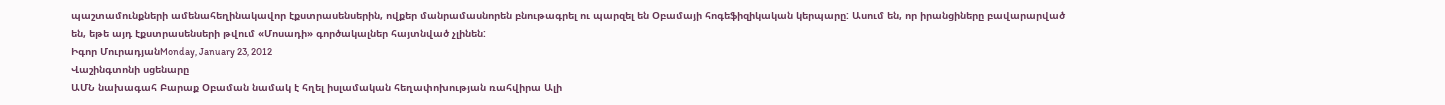պաշտամունքների ամենահեղինակավոր էքստրասենսերին, ովքեր մանրամասնորեն բնութագրել ու պարզել են Օբամայի հոգեֆիզիկական կերպարը: Ասում են, որ իրանցիները բավարարված են, եթե այդ էքստրասենսերի թվում «Մոսադի» գործակալներ հայտնված չլինեն:
Իգոր ՄուրադյանMonday, January 23, 2012
Վաշինգտոնի սցենարը
ԱՄՆ նախագահ Բարաք Օբաման նամակ է հղել իսլամական հեղափոխության ռահվիրա Ալի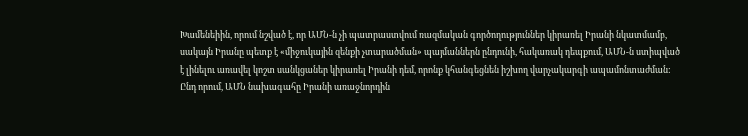Խամենեիին, որում նշված է, որ ԱՄՆ-ն չի պատրաստվում ռազմական գործողություններ կիրառել Իրանի նկատմամբ, սակայն Իրանը պետք է «միջուկային զենքի չտարածման» պայմաններն ընդունի, հակառակ դեպքում, ԱՄՆ-ն ստիպված է լինելու առավել կոշտ սանկցաներ կիրառել Իրանի դեմ, որոնք կհանգեցնեն իշխող վարչակարգի ապամոնտաժման: Ընդ որում, ԱՄՆ նախագահը Իրանի առաջնորդին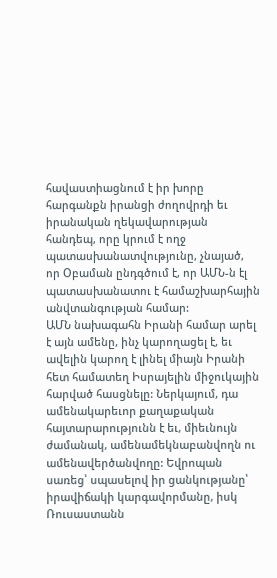հավաստիացնում է իր խորը հարգանքն իրանցի ժողովրդի եւ իրանական ղեկավարության հանդեպ, որը կրում է ողջ պատասխանատվությունը, չնայած, որ Օբաման ընդգծում է, որ ԱՄՆ-ն էլ պատասխանատու է համաշխարհային անվտանգության համար:
ԱՄՆ նախագահն Իրանի համար արել է այն ամենը, ինչ կարողացել է, եւ ավելին կարող է լինել միայն Իրանի հետ համատեղ Իսրայելին միջուկային հարված հասցնելը: Ներկայում, դա ամենակարեւոր քաղաքական հայտարարությունն է եւ, միեւնույն ժամանակ, ամենամեկնաբանվողն ու ամենավերծանվողը: Եվրոպան սառեց՝ սպասելով իր ցանկությանը՝ իրավիճակի կարգավորմանը, իսկ Ռուսաստանն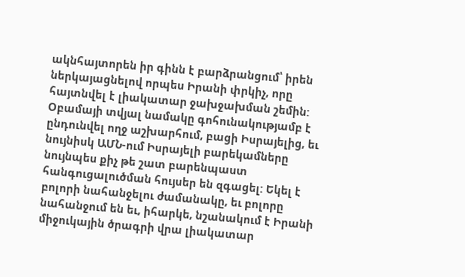ակնհայտորեն իր գինն է բարձրանցում՝ իրեն ներկայացնելով որպես Իրանի փրկիչ, որը հայտնվել է լիակատար ջախջախման շեմին: Օբամայի տվյալ նամակը գոհունակությամբ է ընդունվել ողջ աշխարհում, բացի Իսրայելից, եւ նույնիսկ ԱՄՆ-ում Իսրայելի բարեկամները նույնպես քիչ թե շատ բարենպաստ հանգուցալուծման հույսեր են զգացել: Եկել է բոլորի նահանջելու ժամանակը, եւ բոլորը նահանջում են եւ, իհարկե, նշանակում է Իրանի միջուկային ծրագրի վրա լիակատար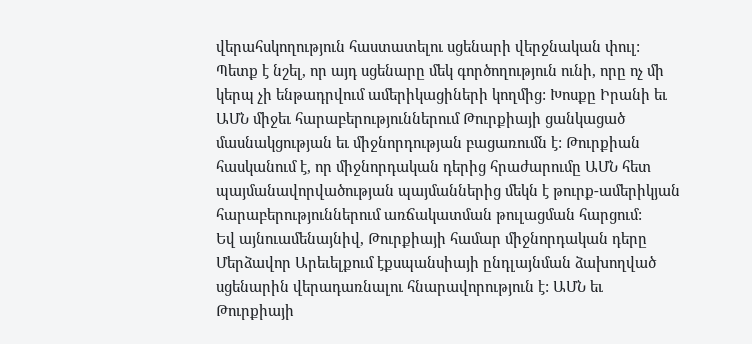վերահսկողություն հաստատելու սցենարի վերջնական փուլ:
Պետք է նշել, որ այդ սցենարը մեկ գործողություն ունի, որը ոչ մի կերպ չի ենթադրվում ամերիկացիների կողմից: Խոսքը Իրանի եւ ԱՄՆ միջեւ հարաբերություններում Թուրքիայի ցանկացած մասնակցության եւ միջնորդության բացառումն է: Թուրքիան հասկանում է, որ միջնորդական դերից հրաժարումը ԱՄՆ հետ պայմանավորվածության պայմաններից մեկն է թուրք-ամերիկյան հարաբերություններում առճակատման թուլացման հարցում:
Եվ այնուամենայնիվ, Թուրքիայի համար միջնորդական դերը Մերձավոր Արեւելքում էքսպանսիայի ընդլայնման ձախողված սցենարին վերադառնալու հնարավորություն է: ԱՄՆ եւ Թուրքիայի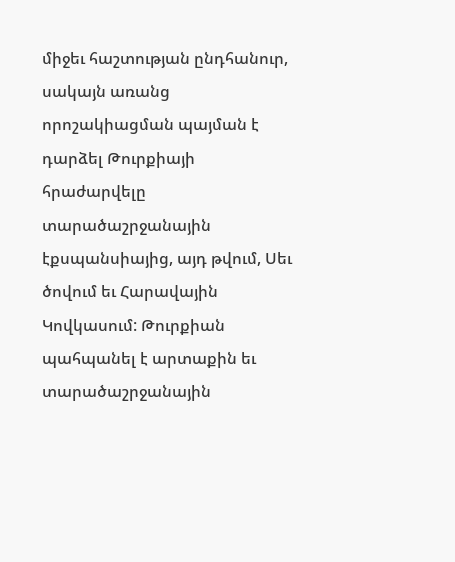միջեւ հաշտության ընդհանուր, սակայն առանց որոշակիացման պայման է դարձել Թուրքիայի հրաժարվելը տարածաշրջանային էքսպանսիայից, այդ թվում, Սեւ ծովում եւ Հարավային Կովկասում: Թուրքիան պահպանել է արտաքին եւ տարածաշրջանային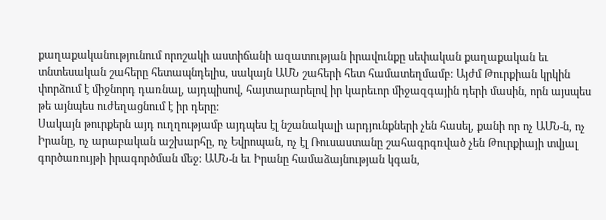քաղաքականությունում որոշակի աստիճանի ազատության իրավունքը սեփական քաղաքական եւ տնտեսական շահերը հետապնդելիս, սակայն ԱՄՆ շահերի հետ համատեղմամբ: Այժմ Թուրքիան կրկին փորձում է միջնորդ դառնալ, այդպիսով, հայտարարելով իր կարեւոր միջազգային դերի մասին, որն այսպես թե այնպես ուժեղացնում է իր դերը:
Սակայն թուրքերն այդ ուղղությամբ այդպես էլ նշանակալի արդյունքների չեն հասել, քանի որ ոչ ԱՄՆ-ն, ոչ Իրանը, ոչ արաբական աշխարհը, ոչ Եվրոպան, ոչ էլ Ռուսաստանը շահագրգռված չեն Թուրքիայի տվյալ գործառույթի իրագործման մեջ: ԱՄՆ-ն եւ Իրանը համաձայնության կգան,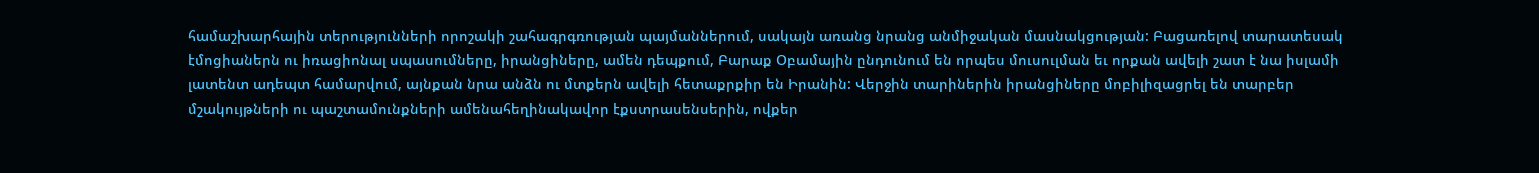համաշխարհային տերությունների որոշակի շահագրգռության պայմաններում, սակայն առանց նրանց անմիջական մասնակցության: Բացառելով տարատեսակ էմոցիաներն ու իռացիոնալ սպասումները, իրանցիները, ամեն դեպքում, Բարաք Օբամային ընդունում են որպես մուսուլման եւ որքան ավելի շատ է նա իսլամի լատենտ ադեպտ համարվում, այնքան նրա անձն ու մտքերն ավելի հետաքրքիր են Իրանին: Վերջին տարիներին իրանցիները մոբիլիզացրել են տարբեր մշակույթների ու պաշտամունքների ամենահեղինակավոր էքստրասենսերին, ովքեր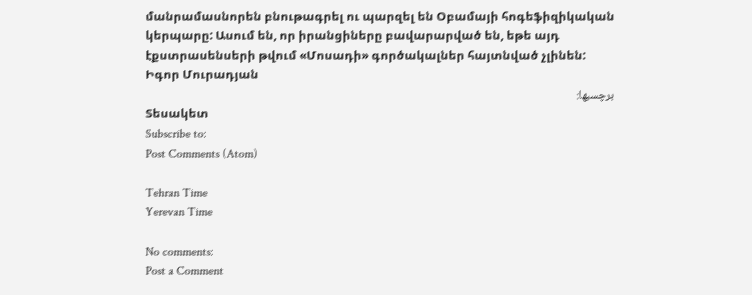մանրամասնորեն բնութագրել ու պարզել են Օբամայի հոգեֆիզիկական կերպարը: Ասում են, որ իրանցիները բավարարված են, եթե այդ էքստրասենսերի թվում «Մոսադի» գործակալներ հայտնված չլինեն:
Իգոր Մուրադյան
برچسبها:
Տեսակետ
Subscribe to:
Post Comments (Atom)

Tehran Time
Yerevan Time

No comments:
Post a Comment